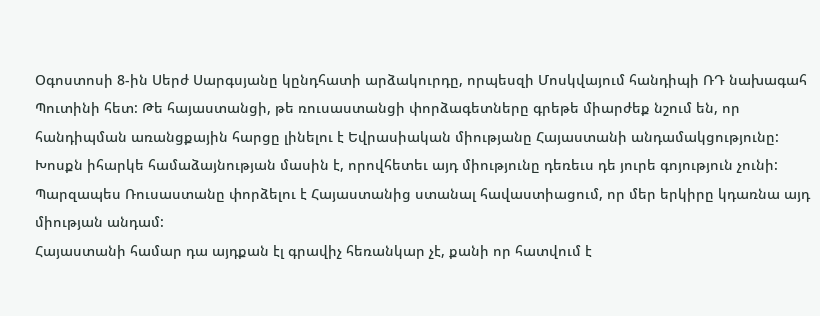Օգոստոսի 8-ին Սերժ Սարգսյանը կընդհատի արձակուրդը, որպեսզի Մոսկվայում հանդիպի ՌԴ նախագահ Պուտինի հետ: Թե հայաստանցի, թե ռուսաստանցի փորձագետները գրեթե միարժեք նշում են, որ հանդիպման առանցքային հարցը լինելու է Եվրասիական միությանը Հայաստանի անդամակցությունը:
Խոսքն իհարկե համաձայնության մասին է, որովհետեւ այդ միությունը դեռեւս դե յուրե գոյություն չունի: Պարզապես Ռուսաստանը փորձելու է Հայաստանից ստանալ հավաստիացում, որ մեր երկիրը կդառնա այդ միության անդամ:
Հայաստանի համար դա այդքան էլ գրավիչ հեռանկար չէ, քանի որ հատվում է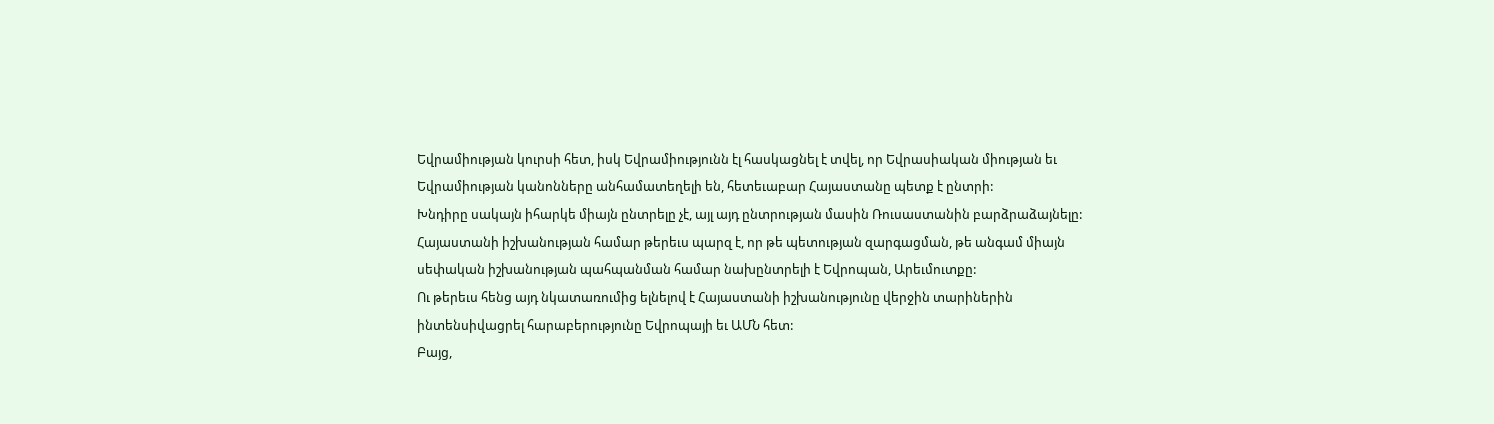Եվրամիության կուրսի հետ, իսկ Եվրամիությունն էլ հասկացնել է տվել, որ Եվրասիական միության եւ Եվրամիության կանոնները անհամատեղելի են, հետեւաբար Հայաստանը պետք է ընտրի:
Խնդիրը սակայն իհարկե միայն ընտրելը չէ, այլ այդ ընտրության մասին Ռուսաստանին բարձրաձայնելը: Հայաստանի իշխանության համար թերեւս պարզ է, որ թե պետության զարգացման, թե անգամ միայն սեփական իշխանության պահպանման համար նախընտրելի է Եվրոպան, Արեւմուտքը:
Ու թերեւս հենց այդ նկատառումից ելնելով է Հայաստանի իշխանությունը վերջին տարիներին ինտենսիվացրել հարաբերությունը Եվրոպայի եւ ԱՄՆ հետ:
Բայց,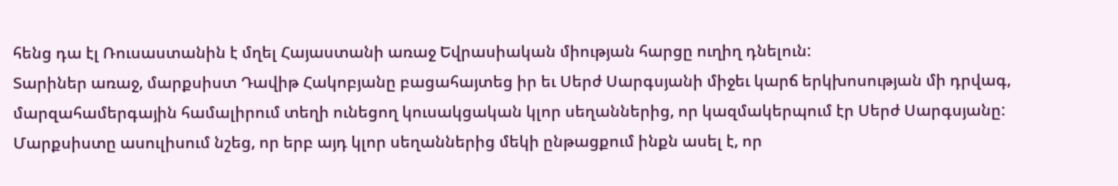հենց դա էլ Ռուսաստանին է մղել Հայաստանի առաջ Եվրասիական միության հարցը ուղիղ դնելուն:
Տարիներ առաջ, մարքսիստ Դավիթ Հակոբյանը բացահայտեց իր եւ Սերժ Սարգսյանի միջեւ կարճ երկխոսության մի դրվագ, մարզահամերգային համալիրում տեղի ունեցող կուսակցական կլոր սեղաններից, որ կազմակերպում էր Սերժ Սարգսյանը:
Մարքսիստը ասուլիսում նշեց, որ երբ այդ կլոր սեղաններից մեկի ընթացքում ինքն ասել է, որ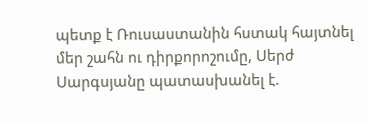պետք է Ռուսաստանին հստակ հայտնել մեր շահն ու դիրքորոշումը, Սերժ Սարգսյանը պատասխանել է.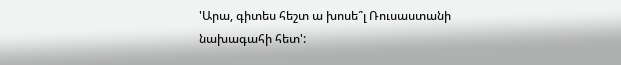'Արա, գիտես հեշտ ա խոսե՞լ Ռուսաստանի նախագահի հետ':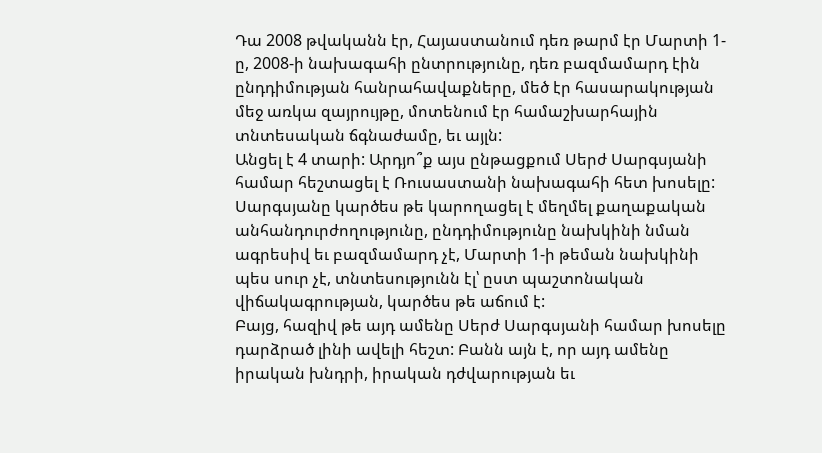Դա 2008 թվականն էր, Հայաստանում դեռ թարմ էր Մարտի 1-ը, 2008-ի նախագահի ընտրությունը, դեռ բազմամարդ էին ընդդիմության հանրահավաքները, մեծ էր հասարակության մեջ առկա զայրույթը, մոտենում էր համաշխարհային տնտեսական ճգնաժամը, եւ այլն:
Անցել է 4 տարի: Արդյո՞ք այս ընթացքում Սերժ Սարգսյանի համար հեշտացել է Ռուսաստանի նախագահի հետ խոսելը:
Սարգսյանը կարծես թե կարողացել է մեղմել քաղաքական անհանդուրժողությունը, ընդդիմությունը նախկինի նման ագրեսիվ եւ բազմամարդ չէ, Մարտի 1-ի թեման նախկինի պես սուր չէ, տնտեսությունն էլ՝ ըստ պաշտոնական վիճակագրության, կարծես թե աճում է:
Բայց, հազիվ թե այդ ամենը Սերժ Սարգսյանի համար խոսելը դարձրած լինի ավելի հեշտ: Բանն այն է, որ այդ ամենը իրական խնդրի, իրական դժվարության եւ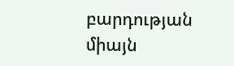բարդության միայն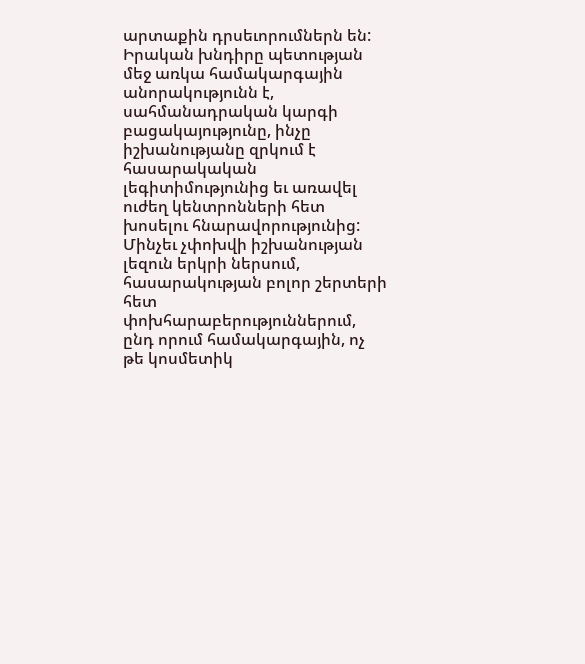արտաքին դրսեւորումներն են: Իրական խնդիրը պետության մեջ առկա համակարգային անորակությունն է, սահմանադրական կարգի բացակայությունը, ինչը իշխանությանը զրկում է հասարակական լեգիտիմությունից եւ առավել ուժեղ կենտրոնների հետ խոսելու հնարավորությունից:
Մինչեւ չփոխվի իշխանության լեզուն երկրի ներսում, հասարակության բոլոր շերտերի հետ փոխհարաբերություններում, ընդ որում համակարգային, ոչ թե կոսմետիկ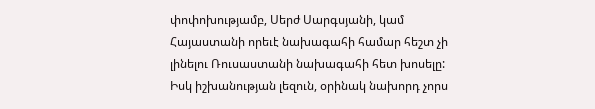փոփոխությամբ, Սերժ Սարգսյանի, կամ Հայաստանի որեւէ նախագահի համար հեշտ չի լինելու Ռուսաստանի նախագահի հետ խոսելը:
Իսկ իշխանության լեզուն, օրինակ նախորդ չորս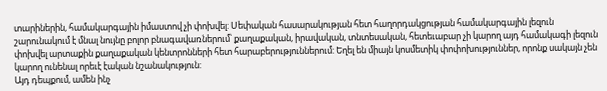տարիներին, համակարգային իմաստով չի փոխվել: Սեփական հասարակության հետ հաղորդակցության համակարգային լեզուն շարունակում է մնալ նույնը բոլոր բնագավառներում՝ քաղաքական, իրավական, տնտեսական, հետեւաբար չի կարող այդ համակագի լեզուն փոխվել արտաքին քաղաքական կենտրոնների հետ հարաբերություններում: Եղել են միայն կոսմետիկ փոփոխություններ, որոնք սակայն չեն կարող ունենալ որեւէ էական նշանակություն:
Այդ դեպքում, ամեն ինչ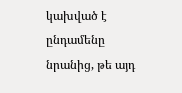կախված է ընդամենը նրանից, թե այդ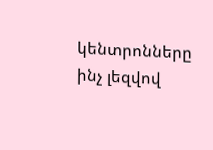կենտրոնները ինչ լեզվով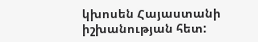կխոսեն Հայաստանի իշխանության հետ: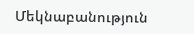Մեկնաբանություն